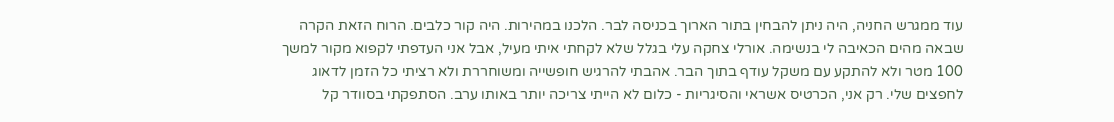עוד ממגרש החניה, היה ניתן להבחין בתור הארוך בכניסה לבר. הלכנו במהירות. היה קור כלבים. הרוח הזאת הקרה שבאה מהים הכאיבה לי בנשימה. אורלי צחקה עלי בגלל שלא לקחתי איתי מעיל, אבל אני העדפתי לקפוא מקור למשך 100 מטר ולא להתקע עם משקל עודף בתוך הבר. אהבתי להרגיש חופשייה ומשוחררת ולא רציתי כל הזמן לדאוג לחפצים שלי. רק אני, הכרטיס אשראי והסיגריות - כלום לא הייתי צריכה יותר באותו ערב. הסתפקתי בסוודר קל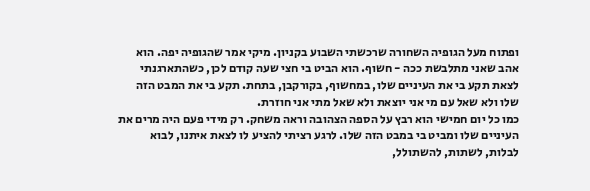ופתוח מעל הגופיה השחורה שרכשתי השבוע בקניון. מיקי אמר שהגופיה יפה. הוא אהב שאני מתלבשת ככה - חשוף. הוא הביט בי חצי שעה קודם לכן, כשהתארגנתי לצאת תקע בי את העיניים שלו, במחשוף, בקורקבן, בתחת. תקע בי את המבט הזה שלו ולא שאל עם מי אני יוצאת ולא שאל מתי אני חוזרת.
כמו כל יום חמישי הוא רבץ על הספה הצהובה וראה משחק. רק מידי פעם היה מרים את העיניים שלו ומביט בי במבט הזה שלו. לרגע רציתי להציע לו לצאת איתנו, לבוא לבלות, לשתות, להשתולל,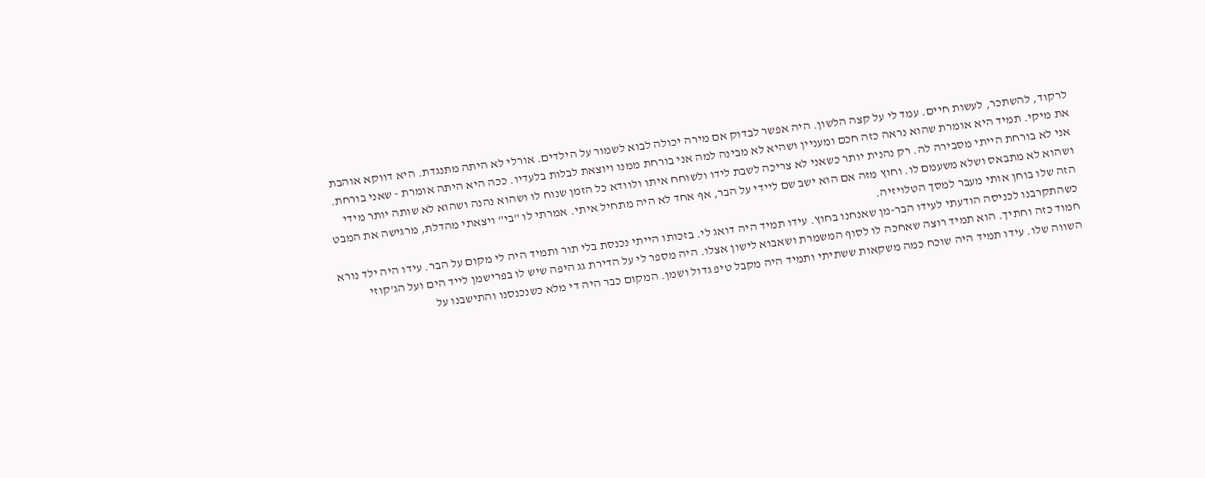לרקוד, להשתכר, לעשות חיים. עמד לי על קצה הלשון. היה אפשר לבדוק אם מירה יכולה לבוא לשמור על הילדים. אורלי לא היתה מתנגדת. היא דווקא אוהבת את מיקי. תמיד היא אומרת שהוא נראה כזה חכם ומעניין ושהיא לא מבינה למה אני בורחת ממנו ויוצאת לבלות בלעדיו. ככה היא היתה אומרת - שאני בורחת. אני לא בורחת הייתי מסבירה לה. רק נהנית יותר כשאני לא צריכה לשבת לידו ולשוחח איתו ולוודא כל הזמן שנוח לו ושהוא נהנה ושהוא לא שותה יותר מידי ושהוא לא מתבאס ושלא משעמם לו. וחוץ מזה אם הוא ישב שם ליידי על הבר, אף אחד לא היה מתחיל איתי. אמרתי לו "בי" ויצאתי מהדלת, מרגישה את המבט הזה שלו בוחן אותי מעבר למסך הטלויזיה.
כשהתקרבנו לכניסה הודעתי לעידו הבר-מן שאנחנו בחוץ. עידו תמיד היה דואג לי. בזכותו הייתי נכנסת בלי תור ותמיד היה לי מקום על הבר. עידו היה ילד נורא חמוד כזה וחתיך. הוא תמיד רוצה שאחכה לו לסוף המשמרת ושאבוא לישון אצלו. היה מספר לי על הדירת גג היפה שיש לו בפרישמן לייד הים ועל הג'קוזי השווה שלו. עידו תמיד היה שוכח כמה משקאות ששתיתי ותמיד היה מקבל טיפ גדול ושמן. המקום כבר היה די מלא כשנכנסנו והתישבנו על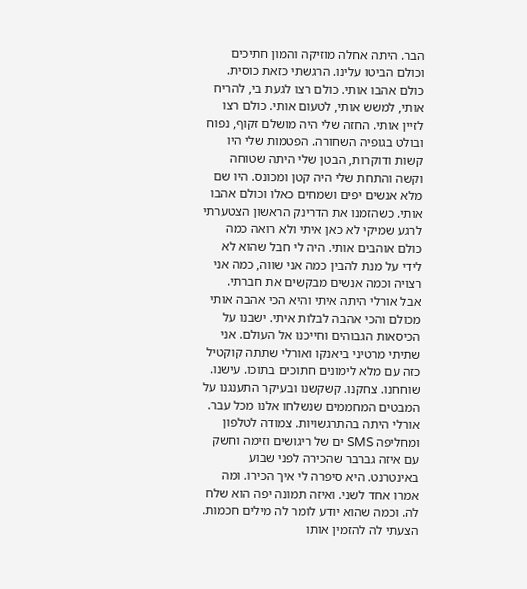הבר. היתה אחלה מוזיקה והמון חתיכים וכולם הביטו עלינו. הרגשתי כזאת כוסית. כולם אהבו אותי. כולם רצו לגעת בי, להריח אותי, למשש אותי, לטעום אותי. כולם רצו לזיין אותי. החזה שלי היה מושלם זקוף, נפוח ובולט בגופיה השחורה. הפטמות שלי היו קשות ודוקרות, הבטן שלי היתה שטוחה וקשה והתחת שלי היה קטן ומכונס. היו שם מלא אנשים יפים ושמחים כאלו וכולם אהבו אותי. כשהזמנו את הדרינק הראשון הצטערתי לרגע שמיקי לא כאן איתי ולא רואה כמה כולם אוהבים אותי. היה לי חבל שהוא לא לידי על מנת להבין כמה אני שווה, כמה אני רצויה וכמה אנשים מבקשים את חברתי.
אבל אורלי היתה איתי והיא הכי אהבה אותי מכולם והכי אהבה לבלות איתי. ישבנו על הכיסאות הגבוהים וחייכנו אל העולם. אני שתיתי מרטיני ביאנקו ואורלי שתתה קוקטיל כזה עם מלא לימונים חתוכים בתוכו. עישנו. שוחחנו. צחקנו. קשקשנו ובעיקר התענגנו על המבטים המחממים שנשלחו אלנו מכל עבר. אורלי היתה בהתרגשויות. צמודה לטלפון ומחליפה SMS ים של ריגושים וזימה וחשק עם איזה גברבר שהכירה לפני שבוע באינטרנט. היא סיפרה לי איך הכירו. ומה אמרו אחד לשני. ואיזה תמונה יפה הוא שלח לה. וכמה שהוא יודע לומר לה מילים חכמות. הצעתי לה להזמין אותו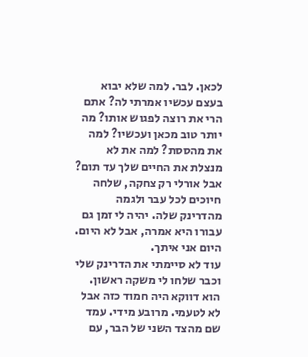לכאן. לבר. למה שלא יבוא בעצם עכשיו אמרתי לה? אתם הרי את רוצה לפגוש אותו? מה יותר טוב מכאן ועכשיו? למה את מהססת? למה את לא מנצלת את החיים שלך עד תום? אבל אורלי רק צחקה, שלחה חיוכים לכל עבר ולגמה מהדרינק שלה. יהיה לי זמן גם עבורו היא אמרה, אבל לא היום. היום אני איתך.
עוד לא סיימתי את הדרינק שלי וכבר שלחו לי משקה ראשון. הוא דווקא היה חמוד כזה אבל לא לטעמי. מרובע מידי. עמד שם מהצד השני של הבר, עם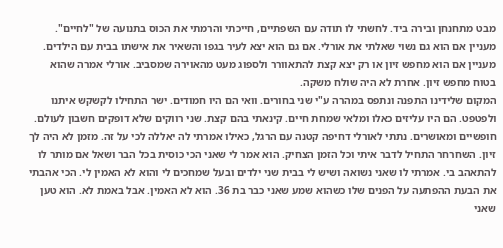מבט מתחנחן ובירה ביד. לחשתי לו תודה עם השפתיים, חייכתי והרמתי את הכוס בתנועה של "לחיים". מעניין אם הוא גם נשוי שאלתי את אורלי. אם גם הוא יצא לעיר בגפו והשאיר את אישתו בבית עם הילדים. מעניין אם הוא מחפש זיון או רק יצא קצת להתאוורר ולספוג מעט מהאוירה שמסביב. אורלי אמרה שהוא בטוח מחפש זיון. אחרת לא היה שולח משקה.
המקום שלידינו התפנה ונתפס במהרה ע"י שני בחורים. וואי הם היו חמודים. ישר התחילו לקשקש איתנו ולפטפט. הם היו עליזים כאלו ומלאי שמחת חיים. קינאתי בהם קצת. שני רווקים שלא דופקים חשבון לעולם. חופשיים ומאושרים. נתתי לאורלי דחיפה קטנה עם הרגל, כאילו אמרתי לה יאללה לכי על זה. מזמן לא היה לך זיון. השחרחר התחיל לדבר איתי וכל הזמן הצחיק. הוא אמר לי שאני הכי כוסית בכל הבר ושאל אם מותר לו להתאהב בי. אמרתי לו שאני נשואה ושיש לי בבית שני ילדים ובעל שמחכים לי והוא לא האמין לי. הכי אהבתי את הבעת ההפתעה על הפנים שלו כשהוא שמע שאני כבר בת 36. הוא לא האמין. אבל באמת לא. הוא טען שאני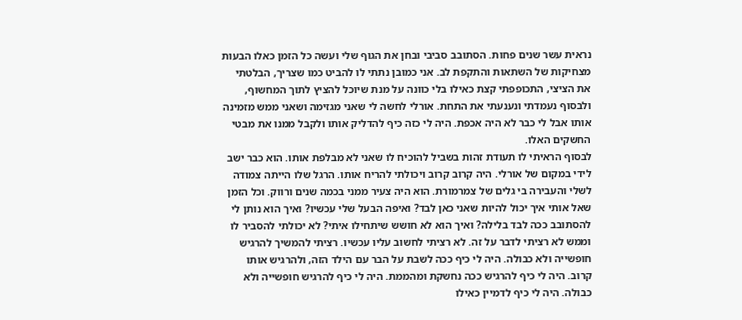נראית עשר שנים פחות. הסתובב סביבי ובחן את הגוף שלי ועשה כל הזמן כאלו הבעות מצחיקות של השתאות והתקפת לב. אני כמובן נתתי לו להביט כמו שצריך, הבלטתי את הציצי, התכופפתי קצת כאילו בלי כוונה על מנת שיוכל להציץ לתוך המחשוף, ולבסוף נעמדתי ונענעתי את התחת. אורלי לחשה לי שאני מגזימה ושאני ממש מזמינה אותו אבל לי כבר לא היה אכפת. היה לי כזה כיף להדליק אותו ולקבל ממנו את מבטי החשקים האלו.
לבסוף הראיתי לו תעודת זהות בשביל להוכיח לו שאני לא מבלפת אותו. הוא כבר ישב לידי במקום של אורלי. היה קרוב קרוב ויכולתי להריח אותו. הרגל שלו הייתה צמודה לשלי והעבירה בי גלים של צמרמורת. הוא היה צעיר ממני בכמה שנים ורווק. וכל הזמן שאל אותי איך יכול להיות שאני כאן לבד? ואיפה הבעל שלי עכשיו? ואיך הוא נותן לי להסתובב ככה לבד בלילה? ואיך הוא לא חושש שיתחילו איתי? לא יכולתי להסביר לו וממש לא רציתי לדבר על זה. לא רציתי לחשוב עליו עכשיו. רציתי להמשיך להרגיש חופשייה ולא כבולה. היה לי כיף ככה לשבת על הבר עם הילד הזה, ולהרגיש אותו קרוב. היה לי כיף להרגיש ככה נחשקת ומהממת. היה לי כיף להרגיש חופשייה ולא כבולה. היה לי כיף לדמיין כאילו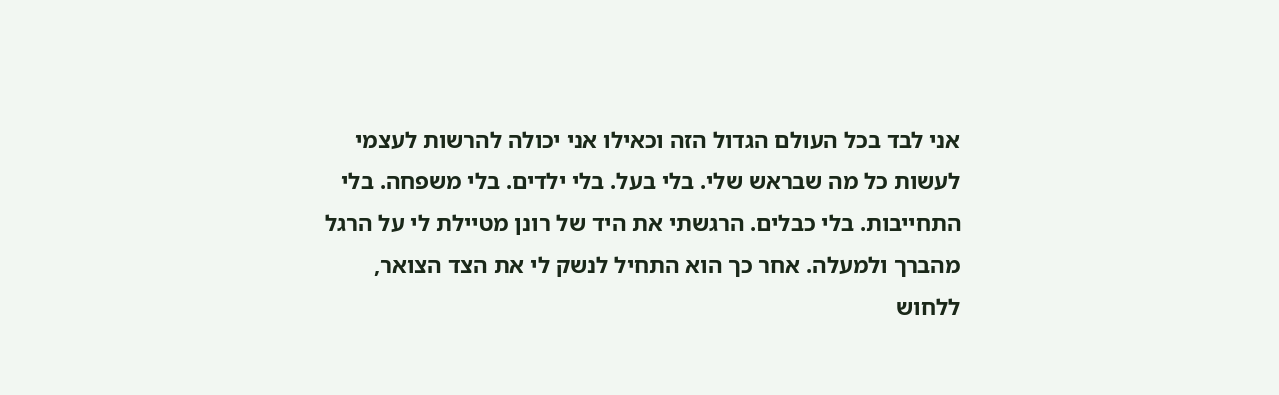אני לבד בכל העולם הגדול הזה וכאילו אני יכולה להרשות לעצמי לעשות כל מה שבראש שלי. בלי בעל. בלי ילדים. בלי משפחה. בלי התחייבות. בלי כבלים. הרגשתי את היד של רונן מטיילת לי על הרגל מהברך ולמעלה. אחר כך הוא התחיל לנשק לי את הצד הצואר, ללחוש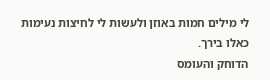לי מילים חמות באוזן ולעשות לי לחיצות נעימות כאלו בירך.
הדוחק והעומס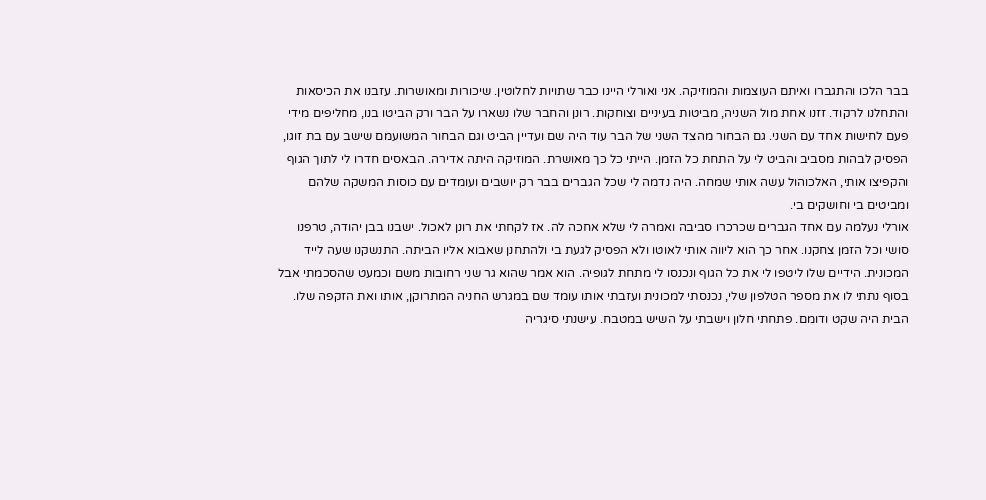בבר הלכו והתגברו ואיתם העוצמות והמוזיקה. אני ואורלי היינו כבר שתויות לחלוטין. שיכורות ומאושרות. עזבנו את הכיסאות והתחלנו לרקוד. זזנו אחת מול השניה, מביטות בעיניים וצוחקות. רונן והחבר שלו נשארו על הבר ורק הביטו בנו, מחליפים מידי פעם לחישות אחד עם השני. גם הבחור מהצד השני של הבר עוד היה שם ועדיין הביט וגם הבחור המשועמם שישב עם בת זוגו, הפסיק לבהות מסביב והביט לי על התחת כל הזמן. הייתי כל כך מאושרת. המוזיקה היתה אדירה. הבאסים חדרו לי לתוך הגוף והקפיצו אותי, האלכוהול עשה אותי שמחה. היה נדמה לי שכל הגברים בבר רק יושבים ועומדים עם כוסות המשקה שלהם ומביטים בי וחושקים בי.
אורלי נעלמה עם אחד הגברים שכרכרו סביבה ואמרה לי שלא אחכה לה. אז לקחתי את רונן לאכול. ישבנו בבן יהודה, טרפנו סושי וכל הזמן צחקנו. אחר כך הוא ליווה אותי לאוטו ולא הפסיק לגעת בי ולהתחנן שאבוא אליו הביתה. התנשקנו שעה לייד המכונית. הידיים שלו ליטפו לי את כל הגוף ונכנסו לי מתחת לגופיה. הוא אמר שהוא גר שני רחובות משם וכמעט שהסכמתי אבל בסוף נתתי לו את מספר הטלפון שלי, נכנסתי למכונית ועזבתי אותו עומד שם במגרש החניה המתרוקן, אותו ואת הזקפה שלו.
הבית היה שקט ודומם. פתחתי חלון וישבתי על השיש במטבח. עישנתי סיגריה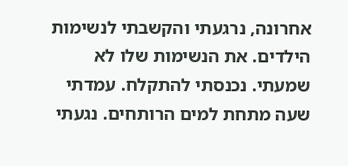אחרונה, נרגעתי והקשבתי לנשימות הילדים. את הנשימות שלו לא שמעתי. נכנסתי להתקלח. עמדתי שעה מתחת למים הרותחים. נגעתי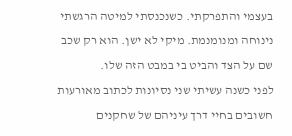בעצמי והתפרקתי. כשנכנסתי למיטה הרגשתי נינוחה ומנומנמת. מיקי לא ישן. הוא רק שכב שם על הצד והביט בי במבט הזה שלו.
לפני כשנה עשיתי שני נסיונות לכתוב מאורעות חשובים בחיי דרך עיניהם של שחקנים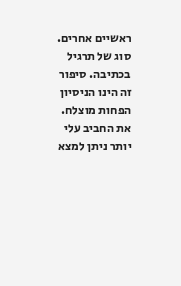ראשיים אחרים. סוג של תרגיל בכתיבה. סיפור זה הינו הניסיון הפחות מוצלח.
את החביב עלי יותר ניתן למצא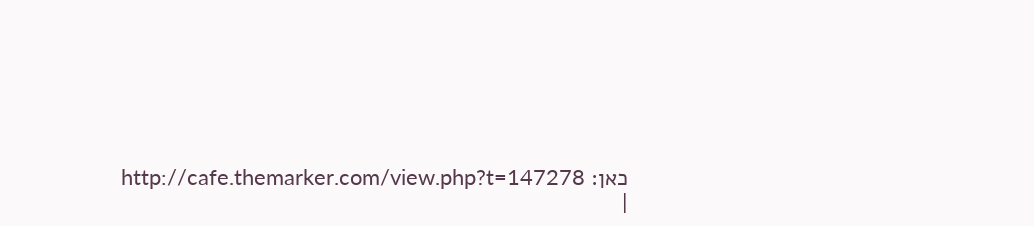כאן: http://cafe.themarker.com/view.php?t=147278
|